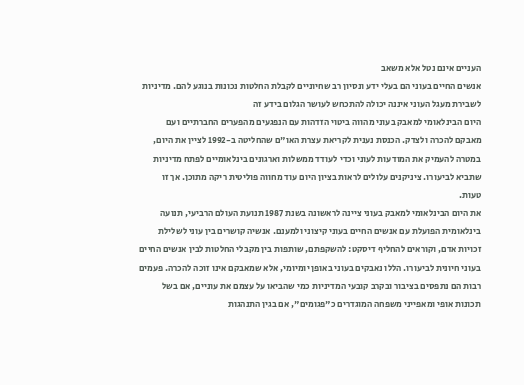העניים אינם נטל אלא משאב
אנשים החיים בעוני הם בעלי ידע ונסיון רב שחיוניים לקבלת החלטות נכונות בנוגע להם. מדיניות לשבירת מעגל העוני איננה יכולה להתכחש לעושר הגלום בידע זה
היום הבינלאומי למאבק בעוני מהווה ביטוי הזדהות עם הנפגעים מהפערים החברתיים ועם מאבקם להכרה ולצדק. הכנסת נענית לקריאת עצרת האו"ם שהחליטה ב-1992 לציין את היום, במטרה להעמיק את המודעות לעוני וכדי לעודד ממשלות וארגונים בינלאומיים לפתח מדיניות שתביא לביעורו. ציניקנים עלולים לראות בציון היום עוד מחווה פוליטית ריקה מתוכן. אך זו טעות.
את היום הבינלאומי למאבק בעוני ציינה לראשונה בשנת 1987 תנועת העולם הרביעי, תנועה בינלאומית הפועלת עם אנשים החיים בעוני קיצוני ולמענם. אנשיה קושרים בין עוני לשלילת זכויות אדם, וקוראים להחליף דיסקט: להשקפתם, שותפות בין מקבלי החלטות לבין אנשים החיים בעוני חיונית לביעורו. הללו נאבקים בעוני באופן יומיומי, אלא שמאבקם אינו זוכה להכרה. פעמים רבות הם נתפסים בציבור ובקרב קובעי המדיניות כמי שהביאו על עצמם את עוניים, אם בשל תכונות אופי ומאפייני משפחה המוגדרים כ"פגומים", אם בגין התנהגות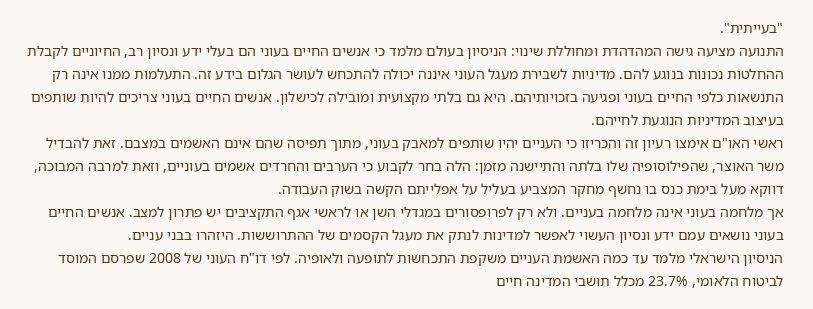"בעייתית".
התנועה מציעה גישה המהדהדת ומחוללת שינוי: הניסיון בעולם מלמד כי אנשים החיים בעוני הם בעלי ידע ונסיון רב, החיוניים לקבלת ההחלטות נכונות בנוגע להם. מדיניות לשבירת מעגל העוני איננה יכולה להתכחש לעושר הגלום בידע זה. התעלמות ממנו אינה רק התנשאות כלפי החיים בעוני ופגיעה בזכויותיהם. היא גם בלתי מקצועית ומובילה לכישלון. אנשים החיים בעוני צריכים להיות שותפים בעיצוב המדיניות הנוגעת לחייהם.
ראשי האו"ם אימצו רעיון זה והכריזו כי העניים יהיו שותפים למאבק בעוני, מתוך תפיסה שהם אינם האשמים במצבם. זאת להבדיל משר האוצר, שהפילוסופיה שלו בלתה והתיישנה מזמן: הלה בחר לקבוע כי הערבים והחרדים אשמים בעוניים, וזאת למרבה המבוכה, דווקא מעל בימת כנס בו נחשף מחקר המצביע בעליל על אפלייתם הקשה בשוק העבודה.
אך מלחמה בעוני אינה מלחמה בעניים. ולא רק לפרופסורים במגדלי השן או לראשי אגף התקציבים יש פתרון למצב. אנשים החיים בעוני נושאים עמם ידע ונסיון העשוי לאפשר למדינות לנתק את מעגל הקסמים של ההתרוששות. היזהרו בבני עניים.
הניסיון הישראלי מלמד עד כמה האשמת העניים משקפת התכחשות לתופעה ולאופיה. לפי דו"ח העוני של 2008 שפרסם המוסד לביטוח הלאומי, 23.7% מכלל תושבי המדינה חיים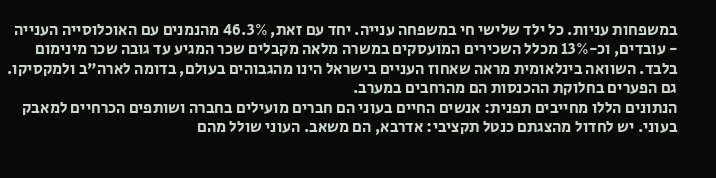במשפחות עניות. כל ילד שלישי חי במשפחה ענייה. יחד עם זאת, 46.3% מהנמנים עם האוכלוסייה הענייה - עובדים, וכ-13% מכלל השכירים המועסקים במשרה מלאה מקבלים שכר המגיע עד גובה שכר מינימום בלבד. השוואה בינלאומית מראה שאחוז העניים בישראל הינו מהגבוהים בעולם, בדומה לארה"ב ולמקסיקו. גם הפערים בחלוקת ההכנסות הם מהרחבים במערב.
הנתונים הללו מחייבים תפנית: אנשים החיים בעוני הם חברים מועילים בחברה ושותפים הכרחיים למאבק בעוני. יש לחדול מהצגתם כנטל תקציבי: אדרבא, הם משאב. העוני שולל מהם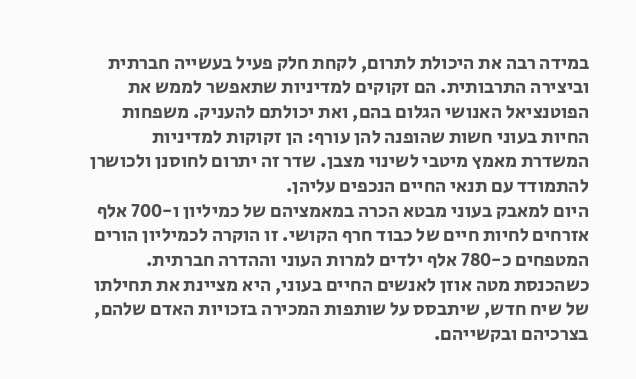במידה רבה את היכולת לתרום, לקחת חלק פעיל בעשייה חברתית וביצירה התרבותית. הם זקוקים למדיניות שתאפשר לממש את הפוטנציאל האנושי הגלום בהם, ואת יכולתם להעניק. משפחות החיות בעוני חשות שהופנה להן עורף: הן זקוקות למדיניות המשדרת מאמץ מיטבי לשינוי מצבן. שדר זה יתרום לחוסנן ולכושרן להתמודד עם תנאי החיים הנכפים עליהן.
היום למאבק בעוני מבטא הכרה במאמציהם של כמיליון ו-700 אלף אזרחים לחיות חיים של כבוד חרף הקושי. זו הוקרה לכמיליון הורים המטפחים כ-780 אלף ילדים למרות העוני וההדרה חברתית. כשהכנסת מטה אוזן לאנשים החיים בעוני, היא מציינת את תחילתו של שיח חדש, שיתבסס על שותפות המכירה בזכויות האדם שלהם, בצרכיהם ובקשייהם.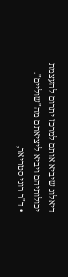דיאלוג שיביא אותם למרכז יתרום להעצמת יכולותיהם ויביא ליציאתם מה"שוליים".
• ד"ר רוני סטריאר,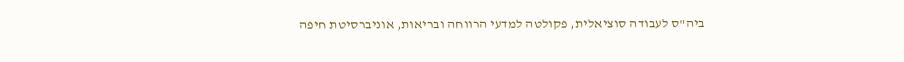ביה"ס לעבודה סוציאלית, פקולטה למדעי הרווחה ובריאות, אוניברסיטת חיפה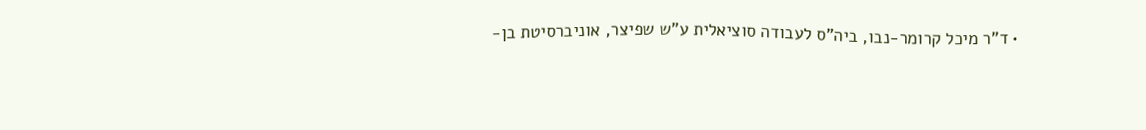• ד"ר מיכל קרומר-נבו, ביה"ס לעבודה סוציאלית ע"ש שפיצר, אוניברסיטת בן-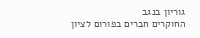גוריון בנגב
החוקרים חברים בפורום לציון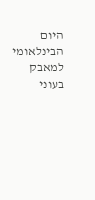היום הבינלאומי למאבק בעוני